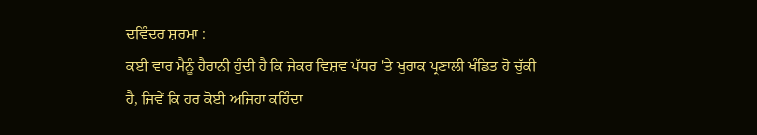ਦਵਿੰਦਰ ਸ਼ਰਮਾ :
ਕਈ ਵਾਰ ਮੈਨੂੰ ਹੈਰਾਨੀ ਹੁੰਦੀ ਹੈ ਕਿ ਜੇਕਰ ਵਿਸ਼ਵ ਪੱਧਰ 'ਤੇ ਖੁਰਾਕ ਪ੍ਰਣਾਲੀ ਖੰਡਿਤ ਹੋ ਚੁੱਕੀ ਹੈ, ਜਿਵੇਂ ਕਿ ਹਰ ਕੋਈ ਅਜਿਹਾ ਕਹਿੰਦਾ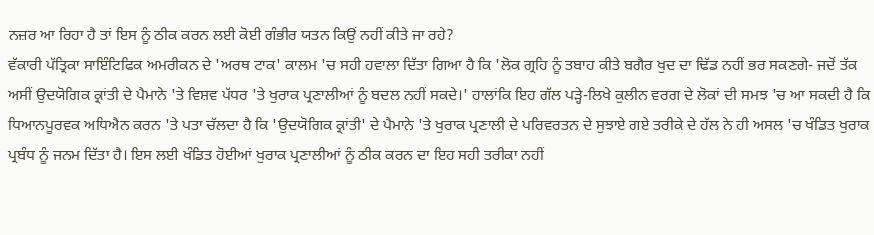ਨਜ਼ਰ ਆ ਰਿਹਾ ਹੈ ਤਾਂ ਇਸ ਨੂੰ ਠੀਕ ਕਰਨ ਲਈ ਕੋਈ ਗੰਭੀਰ ਯਤਨ ਕਿਉਂ ਨਹੀਂ ਕੀਤੇ ਜਾ ਰਹੇ?
ਵੱਕਾਰੀ ਪੱਤ੍ਰਿਕਾ ਸਾਇੰਟਿਫਿਕ ਅਮਰੀਕਨ ਦੇ 'ਅਰਥ ਟਾਕ' ਕਾਲਮ 'ਚ ਸਹੀ ਹਵਾਲਾ ਦਿੱਤਾ ਗਿਆ ਹੈ ਕਿ 'ਲੋਕ ਗ੍ਰਹਿ ਨੂੰ ਤਬਾਹ ਕੀਤੇ ਬਗੈਰ ਖੁਦ ਦਾ ਢਿੱਡ ਨਹੀਂ ਭਰ ਸਕਣਗੇ- ਜਦੋਂ ਤੱਕ ਅਸੀਂ ਉਦਯੋਗਿਕ ਕ੍ਰਾਂਤੀ ਦੇ ਪੈਮਾਨੇ 'ਤੇ ਵਿਸ਼ਵ ਪੱਧਰ 'ਤੇ ਖੁਰਾਕ ਪ੍ਰਣਾਲੀਆਂ ਨੂੰ ਬਦਲ ਨਹੀਂ ਸਕਦੇ।' ਹਾਲਾਂਕਿ ਇਹ ਗੱਲ ਪੜ੍ਹੇ-ਲਿਖੇ ਕੁਲੀਨ ਵਰਗ ਦੇ ਲੋਕਾਂ ਦੀ ਸਮਝ 'ਚ ਆ ਸਕਦੀ ਹੈ ਕਿ ਧਿਆਨਪੂਰਵਕ ਅਧਿਐਨ ਕਰਨ 'ਤੇ ਪਤਾ ਚੱਲਦਾ ਹੈ ਕਿ 'ਉਦਯੋਗਿਕ ਕ੍ਰਾਂਤੀ' ਦੇ ਪੈਮਾਨੇ 'ਤੇ ਖੁਰਾਕ ਪ੍ਰਣਾਲੀ ਦੇ ਪਰਿਵਰਤਨ ਦੇ ਸੁਝਾਏ ਗਏ ਤਰੀਕੇ ਦੇ ਹੱਲ ਨੇ ਹੀ ਅਸਲ 'ਚ ਖੰਡਿਤ ਖੁਰਾਕ ਪ੍ਰਬੰਧ ਨੂੰ ਜਨਮ ਦਿੱਤਾ ਹੈ। ਇਸ ਲਈ ਖੰਡਿਤ ਹੋਈਆਂ ਖੁਰਾਕ ਪ੍ਰਣਾਲੀਆਂ ਨੂੰ ਠੀਕ ਕਰਨ ਦਾ ਇਹ ਸਹੀ ਤਰੀਕਾ ਨਹੀਂ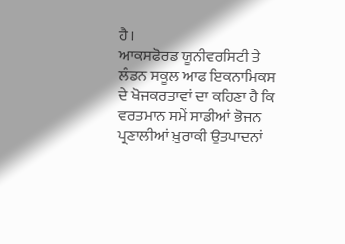ਹੈ।
ਆਕਸਫੋਰਡ ਯੂਨੀਵਰਸਿਟੀ ਤੇ ਲੰਡਨ ਸਕੂਲ ਆਫ ਇਕਨਾਮਿਕਸ ਦੇ ਖੋਜਕਰਤਾਵਾਂ ਦਾ ਕਹਿਣਾ ਹੈ ਕਿ ਵਰਤਮਾਨ ਸਮੇਂ ਸਾਡੀਆਂ ਭੋਜਨ ਪ੍ਰਣਾਲੀਆਂ ਖ਼ੁਰਾਕੀ ਉਤਪਾਦਨਾਂ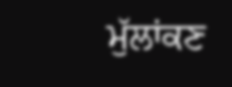ਮੁੱਲਾਂਕਣ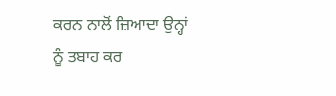ਕਰਨ ਨਾਲੋਂ ਜ਼ਿਆਦਾ ਉਨ੍ਹਾਂ ਨੂੰ ਤਬਾਹ ਕਰ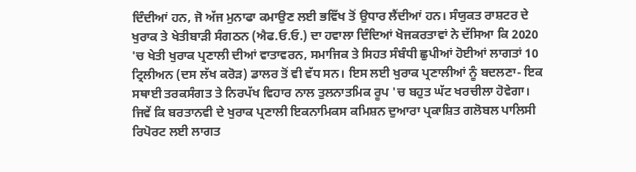ਦਿੰਦੀਆਂ ਹਨ, ਜੋ ਅੱਜ ਮੁਨਾਫਾ ਕਮਾਉਣ ਲਈ ਭਵਿੱਖ ਤੋਂ ਉਧਾਰ ਲੈਂਦੀਆਂ ਹਨ। ਸੰਯੁਕਤ ਰਾਸ਼ਟਰ ਦੇ ਖੁਰਾਕ ਤੇ ਖੇਤੀਬਾੜੀ ਸੰਗਠਨ (ਐਫ.ਓ.ਓ.) ਦਾ ਹਵਾਲਾ ਦਿੰਦਿਆਂ ਖੋਜਕਰਤਾਵਾਂ ਨੇ ਦੱਸਿਆ ਕਿ 2020 'ਚ ਖੇਤੀ ਖੁਰਾਕ ਪ੍ਰਣਾਲੀ ਦੀਆਂ ਵਾਤਾਵਰਨ, ਸਮਾਜਿਕ ਤੇ ਸਿਹਤ ਸੰਬੰਧੀ ਛੁਪੀਆਂ ਹੋਈਆਂ ਲਾਗਤਾਂ 10 ਟ੍ਰਿਲੀਅਨ (ਦਸ ਲੱਖ ਕਰੋੜ) ਡਾਲਰ ਤੋਂ ਵੀ ਵੱਧ ਸਨ। ਇਸ ਲਈ ਖੁਰਾਕ ਪ੍ਰਣਾਲੀਆਂ ਨੂੰ ਬਦਲਣਾ- ਇਕ ਸਥਾਈ ਤਰਕਸੰਗਤ ਤੇ ਨਿਰਪੱਖ ਵਿਹਾਰ ਨਾਲ ਤੁਲਨਾਤਮਿਕ ਰੂਪ 'ਚ ਬਹੁਤ ਘੱਟ ਖਰਚੀਲਾ ਹੋਵੇਗਾ। ਜਿਵੇਂ ਕਿ ਬਰਤਾਨਵੀ ਦੇ ਖੁਰਾਕ ਪ੍ਰਣਾਲੀ ਇਕਨਾਮਿਕਸ ਕਮਿਸ਼ਨ ਦੁਆਰਾ ਪ੍ਰਕਾਸ਼ਿਤ ਗਲੋਬਲ ਪਾਲਿਸੀ ਰਿਪੋਰਟ ਲਈ ਲਾਗਤ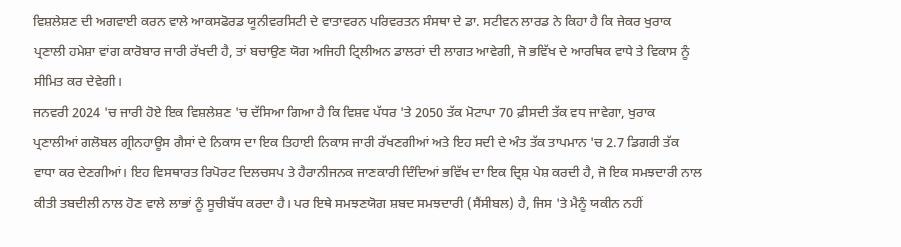ਵਿਸ਼ਲੇਸ਼ਣ ਦੀ ਅਗਵਾਈ ਕਰਨ ਵਾਲੇ ਆਕਸਫੋਰਡ ਯੂਨੀਵਰਸਿਟੀ ਦੇ ਵਾਤਾਵਰਨ ਪਰਿਵਰਤਨ ਸੰਸਥਾ ਦੇ ਡਾ. ਸਟੀਵਨ ਲਾਰਡ ਨੇ ਕਿਹਾ ਹੈ ਕਿ ਜੇਕਰ ਖੁਰਾਕ ਪ੍ਰਣਾਲੀ ਹਮੇਸ਼ਾ ਵਾਂਗ ਕਾਰੋਬਾਰ ਜਾਰੀ ਰੱਖਦੀ ਹੈ, ਤਾਂ ਬਚਾਉਣ ਯੋਗ ਅਜਿਹੀ ਟ੍ਰਿਲੀਅਨ ਡਾਲਰਾਂ ਦੀ ਲਾਗਤ ਆਵੇਗੀ, ਜੋ ਭਵਿੱਖ ਦੇ ਆਰਥਿਕ ਵਾਧੇ ਤੇ ਵਿਕਾਸ ਨੂੰ ਸੀਮਿਤ ਕਰ ਦੇਵੇਗੀ।
ਜਨਵਰੀ 2024 'ਚ ਜਾਰੀ ਹੋਏ ਇਕ ਵਿਸ਼ਲੇਸ਼ਣ 'ਚ ਦੱਸਿਆ ਗਿਆ ਹੈ ਕਿ ਵਿਸ਼ਵ ਪੱਧਰ 'ਤੇ 2050 ਤੱਕ ਮੋਟਾਪਾ 70 ਫ਼ੀਸਦੀ ਤੱਕ ਵਧ ਜਾਵੇਗਾ, ਖੁਰਾਕ ਪ੍ਰਣਾਲੀਆਂ ਗਲੋਬਲ ਗ੍ਰੀਨਹਾਊਸ ਗੈਸਾਂ ਦੇ ਨਿਕਾਸ ਦਾ ਇਕ ਤਿਹਾਈ ਨਿਕਾਸ ਜਾਰੀ ਰੱਖਣਗੀਆਂ ਅਤੇ ਇਹ ਸਦੀ ਦੇ ਅੰਤ ਤੱਕ ਤਾਪਮਾਨ 'ਚ 2.7 ਡਿਗਰੀ ਤੱਕ ਵਾਧਾ ਕਰ ਦੇਣਗੀਆਂ। ਇਹ ਵਿਸਥਾਰਤ ਰਿਪੋਰਟ ਦਿਲਚਸਪ ਤੇ ਹੈਰਾਨੀਜਨਕ ਜਾਣਕਾਰੀ ਦਿੰਦਿਆਂ ਭਵਿੱਖ ਦਾ ਇਕ ਦ੍ਰਿਸ਼ ਪੇਸ਼ ਕਰਦੀ ਹੈ, ਜੋ ਇਕ ਸਮਝਦਾਰੀ ਨਾਲ ਕੀਤੀ ਤਬਦੀਲੀ ਨਾਲ ਹੋਣ ਵਾਲੇ ਲਾਭਾਂ ਨੂੰ ਸੂਚੀਬੱਧ ਕਰਦਾ ਹੈ। ਪਰ ਇਥੇ ਸਮਝਣਯੋਗ ਸ਼ਬਦ ਸਮਝਦਾਰੀ (ਸੈਂਸੀਬਲ) ਹੈ, ਜਿਸ 'ਤੇ ਮੈਨੂੰ ਯਕੀਨ ਨਹੀਂ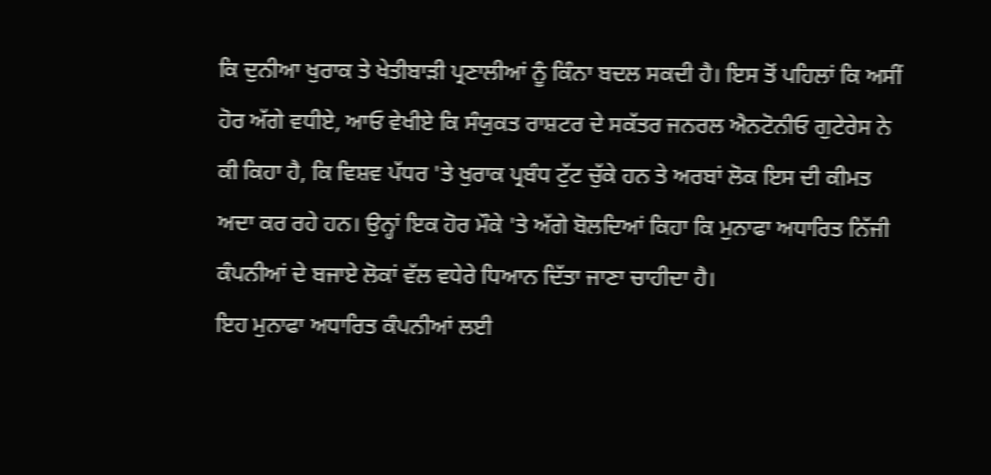ਕਿ ਦੁਨੀਆ ਖੁਰਾਕ ਤੇ ਖੇਤੀਬਾੜੀ ਪ੍ਰਣਾਲੀਆਂ ਨੂੰ ਕਿੰਨਾ ਬਦਲ ਸਕਦੀ ਹੈ। ਇਸ ਤੋਂ ਪਹਿਲਾਂ ਕਿ ਅਸੀਂ ਹੋਰ ਅੱਗੇ ਵਧੀਏ, ਆਓ ਵੇਖੀਏ ਕਿ ਸੰਯੁਕਤ ਰਾਸ਼ਟਰ ਦੇ ਸਕੱਤਰ ਜਨਰਲ ਐਨਟੋਨੀਓ ਗੁਟੇਰੇਸ ਨੇ ਕੀ ਕਿਹਾ ਹੈ, ਕਿ ਵਿਸ਼ਵ ਪੱਧਰ 'ਤੇ ਖੁਰਾਕ ਪ੍ਰਬੰਧ ਟੁੱਟ ਚੁੱਕੇ ਹਨ ਤੇ ਅਰਬਾਂ ਲੋਕ ਇਸ ਦੀ ਕੀਮਤ ਅਦਾ ਕਰ ਰਹੇ ਹਨ। ਉਨ੍ਹਾਂ ਇਕ ਹੋਰ ਮੌਕੇ 'ਤੇ ਅੱਗੇ ਬੋਲਦਿਆਂ ਕਿਹਾ ਕਿ ਮੁਨਾਫਾ ਅਧਾਰਿਤ ਨਿੱਜੀ ਕੰਪਨੀਆਂ ਦੇ ਬਜਾਏ ਲੋਕਾਂ ਵੱਲ ਵਧੇਰੇ ਧਿਆਨ ਦਿੱਤਾ ਜਾਣਾ ਚਾਹੀਦਾ ਹੈ।
ਇਹ ਮੁਨਾਫਾ ਅਧਾਰਿਤ ਕੰਪਨੀਆਂ ਲਈ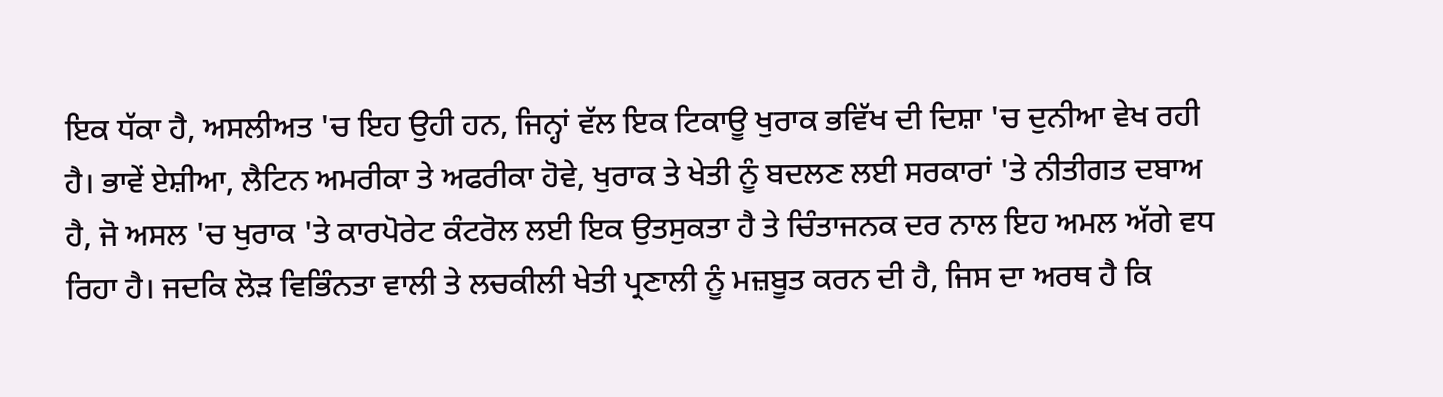ਇਕ ਧੱਕਾ ਹੈ, ਅਸਲੀਅਤ 'ਚ ਇਹ ਉਹੀ ਹਨ, ਜਿਨ੍ਹਾਂ ਵੱਲ ਇਕ ਟਿਕਾਊ ਖੁਰਾਕ ਭਵਿੱਖ ਦੀ ਦਿਸ਼ਾ 'ਚ ਦੁਨੀਆ ਵੇਖ ਰਹੀ ਹੈ। ਭਾਵੇਂ ਏਸ਼ੀਆ, ਲੈਟਿਨ ਅਮਰੀਕਾ ਤੇ ਅਫਰੀਕਾ ਹੋਵੇ, ਖੁਰਾਕ ਤੇ ਖੇਤੀ ਨੂੰ ਬਦਲਣ ਲਈ ਸਰਕਾਰਾਂ 'ਤੇ ਨੀਤੀਗਤ ਦਬਾਅ ਹੈ, ਜੋ ਅਸਲ 'ਚ ਖੁਰਾਕ 'ਤੇ ਕਾਰਪੋਰੇਟ ਕੰਟਰੋਲ ਲਈ ਇਕ ਉਤਸੁਕਤਾ ਹੈ ਤੇ ਚਿੰਤਾਜਨਕ ਦਰ ਨਾਲ ਇਹ ਅਮਲ ਅੱਗੇ ਵਧ ਰਿਹਾ ਹੈ। ਜਦਕਿ ਲੋੜ ਵਿਭਿੰਨਤਾ ਵਾਲੀ ਤੇ ਲਚਕੀਲੀ ਖੇਤੀ ਪ੍ਰਣਾਲੀ ਨੂੰ ਮਜ਼ਬੂਤ ਕਰਨ ਦੀ ਹੈ, ਜਿਸ ਦਾ ਅਰਥ ਹੈ ਕਿ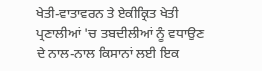ਖੇਤੀ-ਵਾਤਾਵਰਨ ਤੇ ਏਕੀਕ੍ਰਿਤ ਖੇਤੀ ਪ੍ਰਣਾਲੀਆਂ 'ਚ ਤਬਦੀਲੀਆਂ ਨੂੰ ਵਧਾਉਣ ਦੇ ਨਾਲ-ਨਾਲ ਕਿਸਾਨਾਂ ਲਈ ਇਕ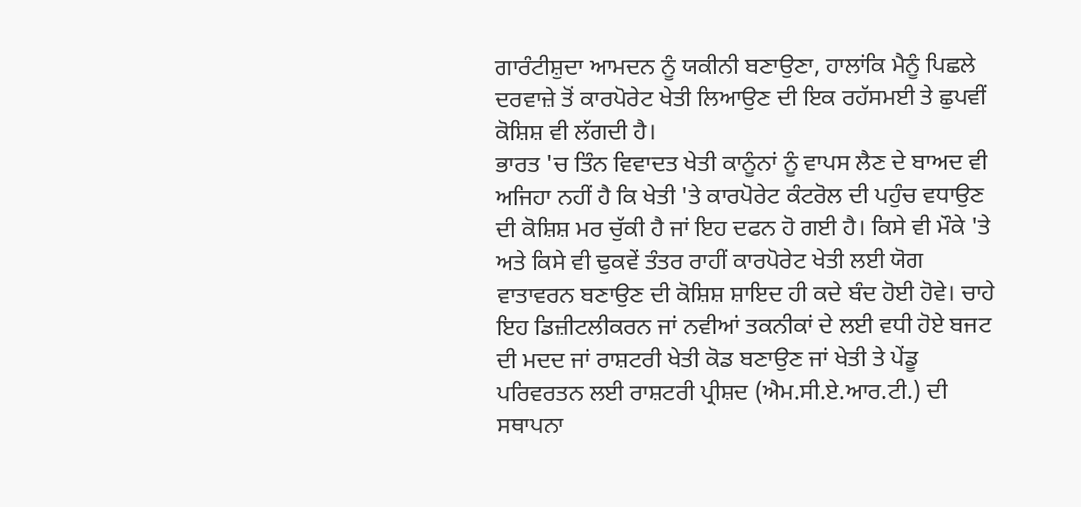ਗਾਰੰਟੀਸ਼ੁਦਾ ਆਮਦਨ ਨੂੰ ਯਕੀਨੀ ਬਣਾਉਣਾ, ਹਾਲਾਂਕਿ ਮੈਨੂੰ ਪਿਛਲੇ ਦਰਵਾਜ਼ੇ ਤੋਂ ਕਾਰਪੋਰੇਟ ਖੇਤੀ ਲਿਆਉਣ ਦੀ ਇਕ ਰਹੱਸਮਈ ਤੇ ਛੁਪਵੀਂ ਕੋਸ਼ਿਸ਼ ਵੀ ਲੱਗਦੀ ਹੈ।
ਭਾਰਤ 'ਚ ਤਿੰਨ ਵਿਵਾਦਤ ਖੇਤੀ ਕਾਨੂੰਨਾਂ ਨੂੰ ਵਾਪਸ ਲੈਣ ਦੇ ਬਾਅਦ ਵੀ ਅਜਿਹਾ ਨਹੀਂ ਹੈ ਕਿ ਖੇਤੀ 'ਤੇ ਕਾਰਪੋਰੇਟ ਕੰਟਰੋਲ ਦੀ ਪਹੁੰਚ ਵਧਾਉਣ ਦੀ ਕੋਸ਼ਿਸ਼ ਮਰ ਚੁੱਕੀ ਹੈ ਜਾਂ ਇਹ ਦਫਨ ਹੋ ਗਈ ਹੈ। ਕਿਸੇ ਵੀ ਮੌਕੇ 'ਤੇ ਅਤੇ ਕਿਸੇ ਵੀ ਢੁਕਵੇਂ ਤੰਤਰ ਰਾਹੀਂ ਕਾਰਪੋਰੇਟ ਖੇਤੀ ਲਈ ਯੋਗ ਵਾਤਾਵਰਨ ਬਣਾਉਣ ਦੀ ਕੋਸ਼ਿਸ਼ ਸ਼ਾਇਦ ਹੀ ਕਦੇ ਬੰਦ ਹੋਈ ਹੋਵੇ। ਚਾਹੇ ਇਹ ਡਿਜ਼ੀਟਲੀਕਰਨ ਜਾਂ ਨਵੀਆਂ ਤਕਨੀਕਾਂ ਦੇ ਲਈ ਵਧੀ ਹੋਏ ਬਜਟ ਦੀ ਮਦਦ ਜਾਂ ਰਾਸ਼ਟਰੀ ਖੇਤੀ ਕੋਡ ਬਣਾਉਣ ਜਾਂ ਖੇਤੀ ਤੇ ਪੇਂਡੂ ਪਰਿਵਰਤਨ ਲਈ ਰਾਸ਼ਟਰੀ ਪ੍ਰੀਸ਼ਦ (ਐਮ.ਸੀ.ਏ.ਆਰ.ਟੀ.) ਦੀ ਸਥਾਪਨਾ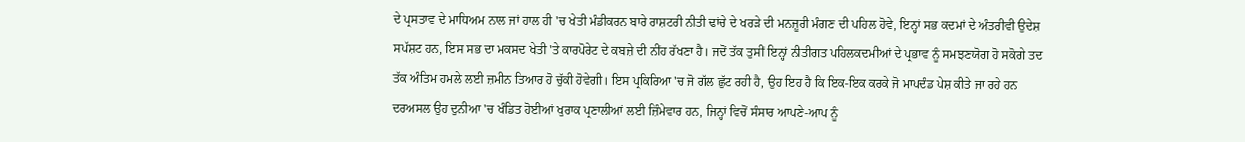ਦੇ ਪ੍ਰਸਤਾਵ ਦੇ ਮਾਧਿਅਮ ਨਾਲ ਜਾਂ ਹਾਲ ਹੀ 'ਚ ਖੇਤੀ ਮੰਡੀਕਰਨ ਬਾਰੇ ਰਾਸ਼ਟਰੀ ਨੀਤੀ ਢਾਂਚੇ ਦੇ ਖਰੜੇ ਦੀ ਮਨਜ਼ੂਰੀ ਮੰਗਣ ਦੀ ਪਹਿਲ ਹੋਵੇ, ਇਨ੍ਹਾਂ ਸਭ ਕਦਮਾਂ ਦੇ ਅੰਤਰੀਵੀ ਉਦੇਸ਼ ਸਪੱਸ਼ਟ ਹਨ, ਇਸ ਸਭ ਦਾ ਮਕਸਦ ਖੇਤੀ 'ਤੇ ਕਾਰਪੋਰੇਟ ਦੇ ਕਬਜ਼ੇ ਦੀ ਨੀਂਹ ਰੱਖਣਾ ਹੈ। ਜਦੋਂ ਤੱਕ ਤੁਸੀਂ ਇਨ੍ਹਾਂ ਨੀਤੀਗਤ ਪਹਿਲਕਦਮੀਆਂ ਦੇ ਪ੍ਰਭਾਵ ਨੂੰ ਸਮਝਣਯੋਗ ਹੋ ਸਕੋਗੇ ਤਦ ਤੱਕ ਅੰਤਿਮ ਹਮਲੇ ਲਈ ਜ਼ਮੀਨ ਤਿਆਰ ਹੋ ਚੁੱਕੀ ਹੋਵੇਗੀ। ਇਸ ਪ੍ਰਕਿਰਿਆ 'ਚ ਜੋ ਗੱਲ ਛੁੱਟ ਰਹੀ ਹੈ, ਉਹ ਇਹ ਹੈ ਕਿ ਇਕ-ਇਕ ਕਰਕੇ ਜੋ ਮਾਪਦੰਡ ਪੇਸ਼ ਕੀਤੇ ਜਾ ਰਹੇ ਹਨ ਦਰਅਸਲ ਉਹ ਦੁਨੀਆ 'ਚ ਖੰਡਿਤ ਹੋਈਆਂ ਖੁਰਾਕ ਪ੍ਰਣਾਲੀਆਂ ਲਈ ਜ਼ਿੰਮੇਵਾਰ ਹਨ, ਜਿਨ੍ਹਾਂ ਵਿਚੋਂ ਸੰਸਾਰ ਆਪਣੇ-ਆਪ ਨੂੰ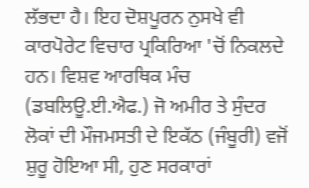ਲੱਭਦਾ ਹੈ। ਇਹ ਦੋਸ਼ਪੂਰਨ ਨੁਸਖੇ ਵੀ ਕਾਰਪੋਰੇਟ ਵਿਚਾਰ ਪ੍ਰਕਿਰਿਆ 'ਚੋਂ ਨਿਕਲਦੇ ਹਨ। ਵਿਸ਼ਵ ਆਰਥਿਕ ਮੰਚ (ਡਬਲਿਊ.ਈ.ਐਫ.) ਜੋ ਅਮੀਰ ਤੇ ਸੁੰਦਰ ਲੋਕਾਂ ਦੀ ਮੌਜਮਸਤੀ ਦੇ ਇਕੱਠ (ਜੰਬੂਰੀ) ਵਜੋਂ ਸ਼ੁਰੂ ਹੋਇਆ ਸੀ, ਹੁਣ ਸਰਕਾਰਾਂ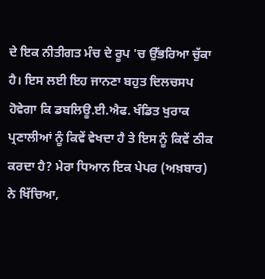ਦੇ ਇਕ ਨੀਤੀਗਤ ਮੰਚ ਦੇ ਰੂਪ 'ਚ ਉੱਭਰਿਆ ਚੁੱਕਾ ਹੈ। ਇਸ ਲਈ ਇਹ ਜਾਨਣਾ ਬਹੁਤ ਦਿਲਚਸਪ ਹੋਵੇਗਾ ਕਿ ਡਬਲਿਊ.ਈ.ਐਫ. ਖੰਡਿਤ ਖੁਰਾਕ ਪ੍ਰਣਾਲੀਆਂ ਨੂੰ ਕਿਵੇਂ ਵੇਖਦਾ ਹੈ ਤੇ ਇਸ ਨੂੰ ਕਿਵੇਂ ਠੀਕ ਕਰਦਾ ਹੈ? ਮੇਰਾ ਧਿਆਨ ਇਕ ਪੇਪਰ (ਅਖ਼ਬਾਰ) ਨੇ ਖਿੱਚਿਆ,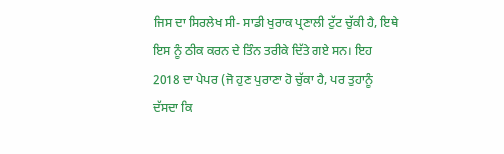ਜਿਸ ਦਾ ਸਿਰਲੇਖ ਸੀ- ਸਾਡੀ ਖੁਰਾਕ ਪ੍ਰਣਾਲੀ ਟੁੱਟ ਚੁੱਕੀ ਹੈ, ਇਥੇ ਇਸ ਨੂੰ ਠੀਕ ਕਰਨ ਦੇ ਤਿੰਨ ਤਰੀਕੇ ਦਿੱਤੇ ਗਏ ਸਨ। ਇਹ 2018 ਦਾ ਪੇਪਰ (ਜੋ ਹੁਣ ਪੁਰਾਣਾ ਹੋ ਚੁੱਕਾ ਹੈ, ਪਰ ਤੁਹਾਨੂੰ ਦੱਸਦਾ ਕਿ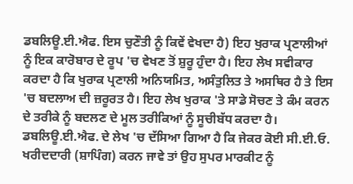ਡਬਲਿਊ.ਈ.ਐਫ. ਇਸ ਚੁਣੌਤੀ ਨੂੰ ਕਿਵੇਂ ਵੇਖਦਾ ਹੈ) ਇਹ ਖੁਰਾਕ ਪ੍ਰਣਾਲੀਆਂ ਨੂੰ ਇਕ ਕਾਰੋਬਾਰ ਦੇ ਰੂਪ 'ਚ ਵੇਖਣ ਤੋਂ ਸ਼ੁਰੂ ਹੁੰਦਾ ਹੈ। ਇਹ ਲੇਖ ਸਵੀਕਾਰ ਕਰਦਾ ਹੈ ਕਿ ਖੁਰਾਕ ਪ੍ਰਣਾਲੀ ਅਨਿਯਮਿਤ, ਅਸੰਤੁਲਿਤ ਤੇ ਅਸਥਿਰ ਹੈ ਤੇ ਇਸ 'ਚ ਬਦਲਾਅ ਦੀ ਜ਼ਰੂਰਤ ਹੈ। ਇਹ ਲੇਖ ਖੁਰਾਕ 'ਤੇ ਸਾਡੇ ਸੋਚਣ ਤੇ ਕੰਮ ਕਰਨ ਦੇ ਤਰੀਕੇ ਨੂੰ ਬਦਲਣ ਦੇ ਮੂਲ ਤਰੀਕਿਆਂ ਨੂੰ ਸੂਚੀਬੱਧ ਕਰਦਾ ਹੈ।
ਡਬਲਿਊ.ਈ.ਐਫ. ਦੇ ਲੇਖ 'ਚ ਦੱਸਿਆ ਗਿਆ ਹੈ ਕਿ ਜੇਕਰ ਕੋਈ ਸੀ.ਈ.ਓ. ਖਰੀਦਦਾਰੀ (ਸ਼ਾਪਿੰਗ) ਕਰਨ ਜਾਵੇ ਤਾਂ ਉਹ ਸੁਪਰ ਮਾਰਕੀਟ ਨੂੰ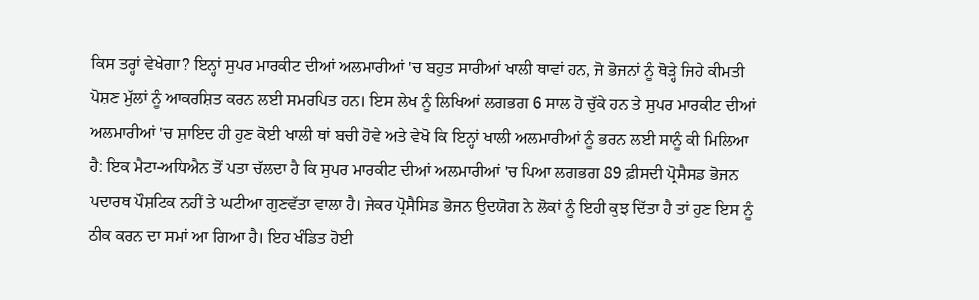ਕਿਸ ਤਰ੍ਹਾਂ ਵੇਖੇਗਾ? ਇਨ੍ਹਾਂ ਸੁਪਰ ਮਾਰਕੀਟ ਦੀਆਂ ਅਲਮਾਰੀਆਂ 'ਚ ਬਹੁਤ ਸਾਰੀਆਂ ਖਾਲੀ ਥਾਵਾਂ ਹਨ, ਜੋ ਭੋਜਨਾਂ ਨੂੰ ਥੋੜ੍ਹੇ ਜਿਹੇ ਕੀਮਤੀ ਪੋਸ਼ਣ ਮੁੱਲਾਂ ਨੂੰ ਆਕਰਸ਼ਿਤ ਕਰਨ ਲਈ ਸਮਰਪਿਤ ਹਨ। ਇਸ ਲੇਖ ਨੂੰ ਲਿਖਿਆਂ ਲਗਭਗ 6 ਸਾਲ ਹੋ ਚੁੱਕੇ ਹਨ ਤੇ ਸੁਪਰ ਮਾਰਕੀਟ ਦੀਆਂ ਅਲਮਾਰੀਆਂ 'ਚ ਸ਼ਾਇਦ ਹੀ ਹੁਣ ਕੋਈ ਖਾਲੀ ਥਾਂ ਬਚੀ ਹੋਵੇ ਅਤੇ ਵੇਖੋ ਕਿ ਇਨ੍ਹਾਂ ਖਾਲੀ ਅਲਮਾਰੀਆਂ ਨੂੰ ਭਰਨ ਲਈ ਸਾਨੂੰ ਕੀ ਮਿਲਿਆ ਹੈ: ਇਕ ਮੈਟਾ-ਅਧਿਐਨ ਤੋਂ ਪਤਾ ਚੱਲਦਾ ਹੈ ਕਿ ਸੁਪਰ ਮਾਰਕੀਟ ਦੀਆਂ ਅਲਮਾਰੀਆਂ 'ਚ ਪਿਆ ਲਗਭਗ 89 ਫ਼ੀਸਦੀ ਪ੍ਰੋਸੈਸਡ ਭੋਜਨ ਪਦਾਰਥ ਪੌਸ਼ਟਿਕ ਨਹੀਂ ਤੇ ਘਟੀਆ ਗੁਣਵੱਤਾ ਵਾਲਾ ਹੈ। ਜੇਕਰ ਪ੍ਰੋਸੈਸਿਡ ਭੋਜਨ ਉਦਯੋਗ ਨੇ ਲੋਕਾਂ ਨੂੰ ਇਹੀ ਕੁਝ ਦਿੱਤਾ ਹੈ ਤਾਂ ਹੁਣ ਇਸ ਨੂੰ ਠੀਕ ਕਰਨ ਦਾ ਸਮਾਂ ਆ ਗਿਆ ਹੈ। ਇਹ ਖੰਡਿਤ ਹੋਈ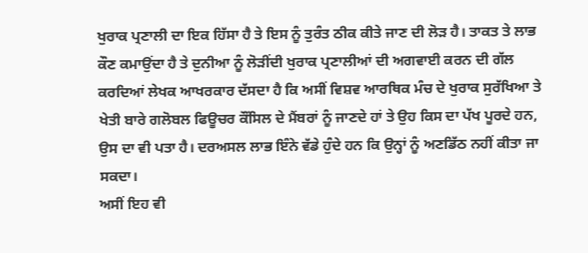ਖੁਰਾਕ ਪ੍ਰਣਾਲੀ ਦਾ ਇਕ ਹਿੱਸਾ ਹੈ ਤੇ ਇਸ ਨੂੰ ਤੁਰੰਤ ਠੀਕ ਕੀਤੇ ਜਾਣ ਦੀ ਲੋੜ ਹੈ। ਤਾਕਤ ਤੇ ਲਾਭ ਕੌਣ ਕਮਾਉਂਦਾ ਹੈ ਤੇ ਦੁਨੀਆ ਨੂੰ ਲੋੜੀਂਦੀ ਖੁਰਾਕ ਪ੍ਰਣਾਲੀਆਂ ਦੀ ਅਗਵਾਈ ਕਰਨ ਦੀ ਗੱਲ ਕਰਦਿਆਂ ਲੇਖਕ ਆਖਰਕਾਰ ਦੱਸਦਾ ਹੈ ਕਿ ਅਸੀਂ ਵਿਸ਼ਵ ਆਰਥਿਕ ਮੰਚ ਦੇ ਖੁਰਾਕ ਸੁਰੱਖਿਆ ਤੇ ਖੇਤੀ ਬਾਰੇ ਗਲੋਬਲ ਫਿਊਚਰ ਕੌਂਸਿਲ ਦੇ ਮੈਂਬਰਾਂ ਨੂੰ ਜਾਣਦੇ ਹਾਂ ਤੇ ਉਹ ਕਿਸ ਦਾ ਪੱਖ ਪੂਰਦੇ ਹਨ, ਉਸ ਦਾ ਵੀ ਪਤਾ ਹੈ। ਦਰਅਸਲ ਲਾਭ ਇੰਨੇ ਵੱਡੇ ਹੁੰਦੇ ਹਨ ਕਿ ਉਨ੍ਹਾਂ ਨੂੰ ਅਣਡਿੱਠ ਨਹੀਂ ਕੀਤਾ ਜਾ ਸਕਦਾ।
ਅਸੀਂ ਇਹ ਵੀ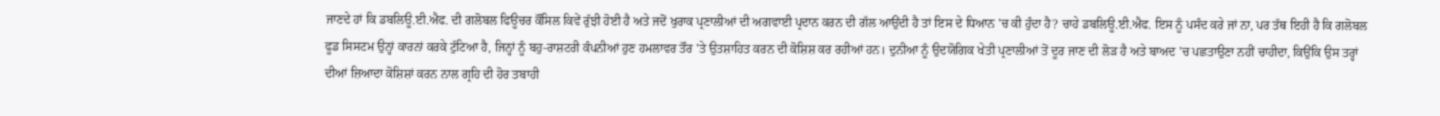ਜਾਣਦੇ ਹਾਂ ਕਿ ਡਬਲਿਊ.ਈ.ਐਫ. ਦੀ ਗਲੋਬਲ ਫਿਊਚਰ ਕੌਂਸਿਲ ਕਿਵੇਂ ਰੁੱਝੀ ਹੋਈ ਹੈ ਅਤੇ ਜਦੋਂ ਖੁਰਾਕ ਪ੍ਰਣਾਲੀਆਂ ਦੀ ਅਗਵਾਈ ਪ੍ਰਦਾਨ ਕਰਨ ਦੀ ਗੱਲ ਆਉਂਦੀ ਹੈ ਤਾਂ ਇਸ ਦੇ ਧਿਆਨ 'ਚ ਕੀ ਹੁੰਦਾ ਹੈ? ਚਾਹੇ ਡਬਲਿਊ.ਈ.ਐਫ. ਇਸ ਨੂੰ ਪਸੰਦ ਕਰੇ ਜਾਂ ਨਾ, ਪਰ ਤੱਥ ਇਹੀ ਹੈ ਕਿ ਗਲੋਬਲ ਫੂਡ ਸਿਸਟਮ ਉਨ੍ਹਾਂ ਕਾਰਨਾਂ ਕਰਕੇ ਟੁੱਟਿਆ ਹੈ, ਜਿਨ੍ਹਾਂ ਨੂੰ ਬਹੁ-ਰਾਸ਼ਟਰੀ ਕੰਪਨੀਆਂ ਹੁਣ ਹਮਲਾਵਰ ਤੌਰ 'ਤੇ ਉਤਸ਼ਾਹਿਤ ਕਰਨ ਦੀ ਕੋਸ਼ਿਸ਼ ਕਰ ਰਹੀਆਂ ਹਨ। ਦੁਨੀਆ ਨੂੰ ਉਦਯੋਗਿਕ ਖੇਤੀ ਪ੍ਰਣਾਲੀਆਂ ਤੋਂ ਦੂਰ ਜਾਣ ਦੀ ਲੋੜ ਹੈ ਅਤੇ ਬਾਅਦ 'ਚ ਪਛਤਾਉਣਾ ਨਹੀਂ ਚਾਹੀਦਾ, ਕਿਉਂਕਿ ਉਸ ਤਰ੍ਹਾਂ ਦੀਆਂ ਜ਼ਿਆਦਾ ਕੋਸ਼ਿਸ਼ਾਂ ਕਰਨ ਨਾਲ ਗ੍ਰਹਿ ਦੀ ਹੋਰ ਤਬਾਹੀ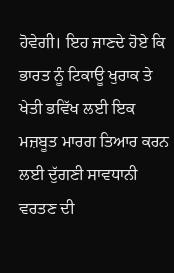ਹੋਵੇਗੀ। ਇਹ ਜਾਣਦੇ ਹੋਏ ਕਿ ਭਾਰਤ ਨੂੰ ਟਿਕਾਊ ਖੁਰਾਕ ਤੇ ਖੇਤੀ ਭਵਿੱਖ ਲਈ ਇਕ ਮਜ਼ਬੂਤ ਮਾਰਗ ਤਿਆਰ ਕਰਨ ਲਈ ਦੁੱਗਣੀ ਸਾਵਧਾਨੀ ਵਰਤਣ ਦੀ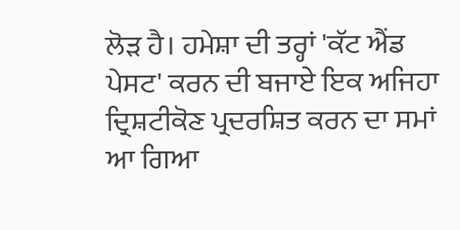ਲੋੜ ਹੈ। ਹਮੇਸ਼ਾ ਦੀ ਤਰ੍ਹਾਂ 'ਕੱਟ ਐਂਡ ਪੇਸਟ' ਕਰਨ ਦੀ ਬਜਾਏ ਇਕ ਅਜਿਹਾ ਦ੍ਰਿਸ਼ਟੀਕੋਣ ਪ੍ਰਦਰਸ਼ਿਤ ਕਰਨ ਦਾ ਸਮਾਂ ਆ ਗਿਆ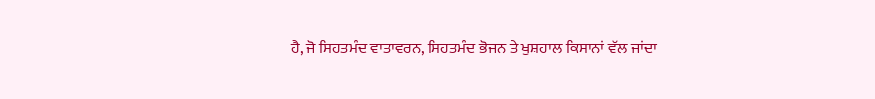ਹੈ, ਜੋ ਸਿਹਤਮੰਦ ਵਾਤਾਵਰਨ, ਸਿਹਤਮੰਦ ਭੋਜਨ ਤੇ ਖੁਸ਼ਹਾਲ ਕਿਸਾਨਾਂ ਵੱਲ ਜਾਂਦਾ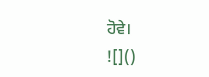ਹੋਵੇ।
![]()